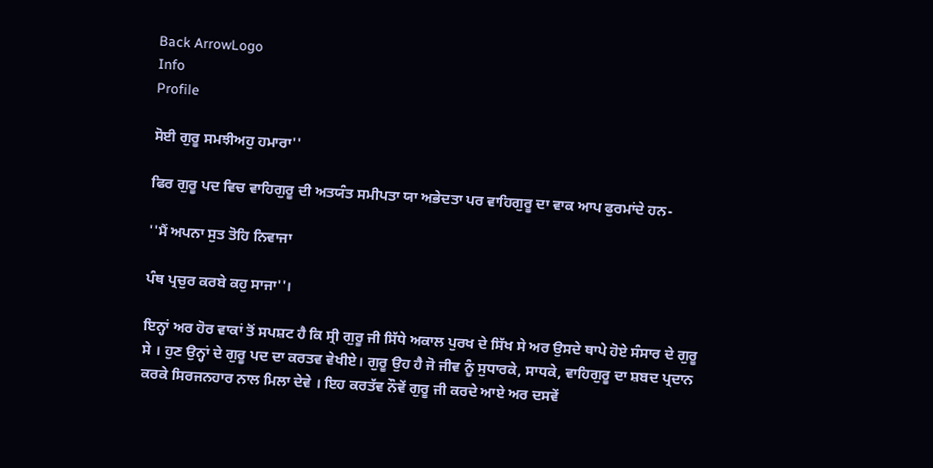Back ArrowLogo
Info
Profile

ਸੋਈ ਗੁਰੂ ਸਮਝੀਅਹੁ ਹਮਾਰਾ''

ਫਿਰ ਗੁਰੂ ਪਦ ਵਿਚ ਵਾਹਿਗੁਰੂ ਦੀ ਅਤਯੰਤ ਸਮੀਪਤਾ ਯਾ ਅਭੇਦਤਾ ਪਰ ਵਾਹਿਗੁਰੂ ਦਾ ਵਾਕ ਆਪ ਫੁਰਮਾਂਦੇ ਹਨ-

''ਮੈਂ ਅਪਨਾ ਸੁਤ ਤੋਹਿ ਨਿਵਾਜਾ

ਪੰਥ ਪ੍ਰਚੁਰ ਕਰਬੇ ਕਹੁ ਸਾਜਾ''।

ਇਨ੍ਹਾਂ ਅਰ ਹੋਰ ਵਾਕਾਂ ਤੋਂ ਸਪਸ਼ਟ ਹੈ ਕਿ ਸ੍ਰੀ ਗੁਰੂ ਜੀ ਸਿੱਧੇ ਅਕਾਲ ਪੁਰਖ ਦੇ ਸਿੱਖ ਸੇ ਅਰ ਉਸਦੇ ਥਾਪੇ ਹੋਏ ਸੰਸਾਰ ਦੇ ਗੁਰੂ ਸੇ । ਹੁਣ ਉਨ੍ਹਾਂ ਦੇ ਗੁਰੂ ਪਦ ਦਾ ਕਰਤਵ ਵੇਖੀਏ। ਗੁਰੂ ਉਹ ਹੈ ਜੋ ਜੀਵ ਨੂੰ ਸੁਧਾਰਕੇ, ਸਾਧਕੇ, ਵਾਹਿਗੁਰੂ ਦਾ ਸ਼ਬਦ ਪ੍ਰਦਾਨ ਕਰਕੇ ਸਿਰਜਨਹਾਰ ਨਾਲ ਮਿਲਾ ਦੇਵੇ । ਇਹ ਕਰਤੱਵ ਨੌਵੇਂ ਗੁਰੂ ਜੀ ਕਰਦੇ ਆਏ ਅਰ ਦਸਵੇਂ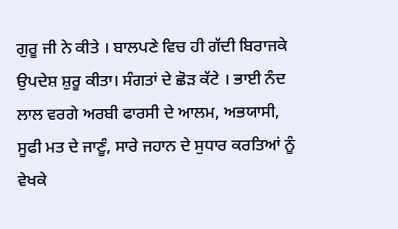ਗੁਰੂ ਜੀ ਨੇ ਕੀਤੇ । ਬਾਲਪਣੇ ਵਿਚ ਹੀ ਗੱਦੀ ਬਿਰਾਜਕੇ ਉਪਦੇਸ਼ ਸ਼ੁਰੂ ਕੀਤਾ। ਸੰਗਤਾਂ ਦੇ ਛੋੜ ਕੱਟੇ । ਭਾਈ ਨੰਦ ਲਾਲ ਵਰਗੇ ਅਰਬੀ ਫਾਰਸੀ ਦੇ ਆਲਮ, ਅਭਯਾਸੀ, ਸੂਫੀ ਮਤ ਦੇ ਜਾਣੂੰ, ਸਾਰੇ ਜਹਾਨ ਦੇ ਸੁਧਾਰ ਕਰਤਿਆਂ ਨੂੰ ਵੇਖਕੇ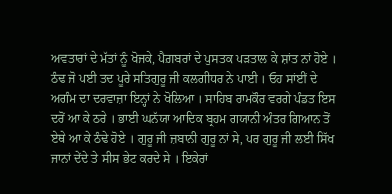ਅਵਤਾਰਾਂ ਦੇ ਮੱਤਾਂ ਨੂੰ ਖੋਜਕੇ, ਪੈਗ਼ਬਰਾਂ ਦੇ ਪੁਸਤਕ ਪੜਤਾਲ ਕੇ ਸ਼ਾਂਤ ਨਾਂ ਹੋਏ । ਠੰਢ ਜੋ ਪਈ ਤਦ ਪੂਰੇ ਸਤਿਗੁਰੂ ਜੀ ਕਲਗੀਧਰ ਨੇ ਪਾਈ । ਓਹ ਸਾਂਈਂ ਦੇ ਅਗੰਮ ਦਾ ਦਰਵਾਜ਼ਾ ਇਨ੍ਹਾਂ ਨੇ ਖੋਲਿਆ । ਸਾਹਿਬ ਰਾਮਕੌਰ ਵਰਗੇ ਪੰਡਤ ਇਸ ਦਰੋਂ ਆ ਕੇ ਠਰੇ । ਭਾਈ ਘਨੱਯਾ ਆਦਿਕ ਬ੍ਰਹਮ ਗਯਾਨੀ ਅੰਤਰ ਗਿਆਨ ਤੋਂ ਏਥੇ ਆ ਕੇ ਠੰਢੇ ਹੋਏ । ਗੁਰੂ ਜੀ ਜ਼ਬਾਨੀ ਗੁਰੂ ਨਾਂ ਸੇ, ਪਰ ਗੁਰੂ ਜੀ ਲਈ ਸਿੱਖ ਜਾਨਾਂ ਦੇਂਦੇ ਤੇ ਸੀਸ ਭੇਟ ਕਰਦੇ ਸੇ । ਇਕੇਰਾਂ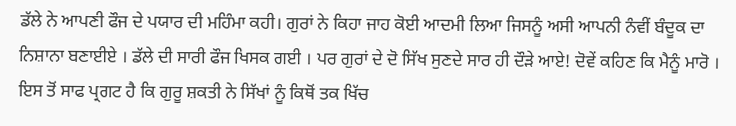ਡੱਲੇ ਨੇ ਆਪਣੀ ਫੌਜ ਦੇ ਪਯਾਰ ਦੀ ਮਹਿੰਮਾ ਕਹੀ। ਗੁਰਾਂ ਨੇ ਕਿਹਾ ਜਾਹ ਕੋਈ ਆਦਮੀ ਲਿਆ ਜਿਸਨੂੰ ਅਸੀ ਆਪਨੀ ਨੰਵੀਂ ਬੰਦੂਕ ਦਾ ਨਿਸ਼ਾਨਾ ਬਣਾਈਏ । ਡੱਲੇ ਦੀ ਸਾਰੀ ਫੌਜ ਖਿਸਕ ਗਈ । ਪਰ ਗੁਰਾਂ ਦੇ ਦੋ ਸਿੱਖ ਸੁਣਦੇ ਸਾਰ ਹੀ ਦੌੜੇ ਆਏ! ਦੋਵੇਂ ਕਹਿਣ ਕਿ ਮੈਨੂੰ ਮਾਰੋ । ਇਸ ਤੋਂ ਸਾਫ ਪ੍ਰਗਟ ਹੈ ਕਿ ਗੁਰੂ ਸ਼ਕਤੀ ਨੇ ਸਿੱਖਾਂ ਨੂੰ ਕਿਥੋਂ ਤਕ ਖਿੱਚ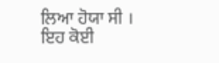ਲਿਆ ਹੋਯਾ ਸੀ । ਇਹ ਕੋਈ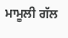ਮਾਮੂਲੀ ਗੱਲ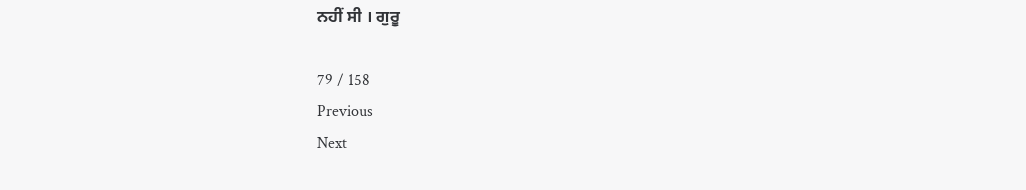ਨਹੀਂ ਸੀ । ਗੁਰੂ

79 / 158
Previous
Next